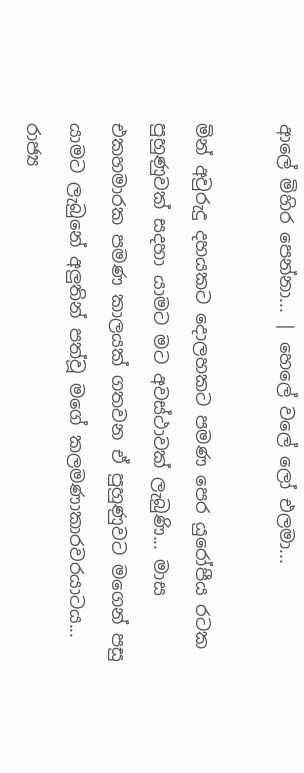ආලේ මිහිර පෙන්නා... | හෙලේ වලේ ලෝ එලමා...

මින් අවුරුදු දහයකට දොලහකට පමණ පෙර යුරෝපීය රටක පුහුණුවක් සදහා යාමට මට අවස්ථාවක් ලැබුණි... මාස එකහමාරක පමණ කාලයක් ගතවන ඒ පුහුණුවට මගෙන් පසු යාමට ලැබුනේ අලුතින් පත්වූ මගේ කලමණාකාරවරයාටය... රාජ්‍ය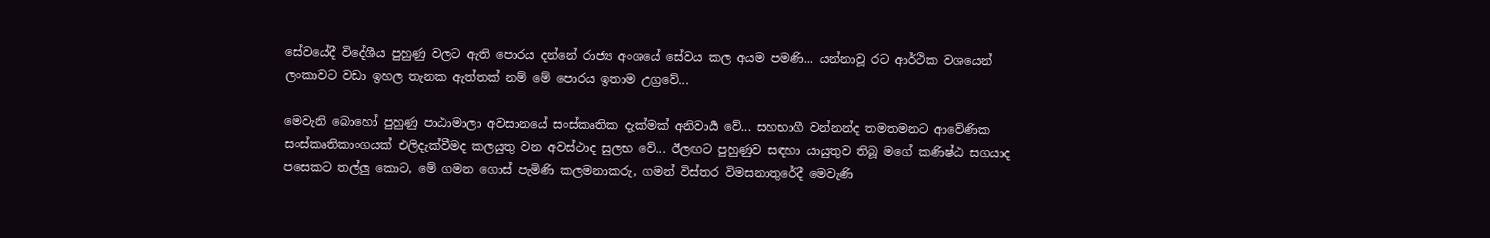සේවයේදී විදේශීය පුහුණු වලට ඇති පොරය දන්නේ රාජ්‍ය අංශයේ සේවය කල අයම පමණි... යන්නාවූ රට ආර්ථික වශයෙන් ලංකාවට වඩා ඉහල තැනක ඇත්තක් නම් මේ පොරය ඉතාම උග්‍රවේ...

මෙවැනි බොහෝ පුහුණු පාඨාමාලා අවසානයේ සංස්කෘතික දැක්මක් අනිවාර්‍ය වේ... සහභාගී වන්නන්ද තමතමනට ආවේණික සංස්කෘතිකාංගයක් එලිදැක්වීමද කලයුතු වන අවස්ථාද සුලභ වේ... ඊලඟට පුහුණුව සඳහා යායුතුව තිබූ මගේ කණිෂ්ඨ සගයාද පසෙකට තල්ලු කොට, මේ ගමන ගොස් පැමිණි කලමනාකරු, ගමන් විස්තර විමසනාතුරේදී මෙවැණි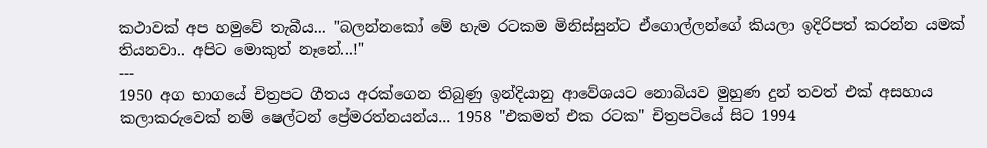කථාවක් අප හමුවේ තැබීය... "බලන්නකෝ මේ හැම රටකම මිනිස්සුන්ට ඒගොල්ලන්ගේ කියලා ඉදිරිපත් කරන්න යමක් තියනවා.. අපිට මොකුත් නෑනේ...!"
---
1950 අග භාගයේ චිත්‍රපට ගීතය අරක්ගෙන තිබුණු ඉන්දියානු ආවේශයට නොබියව මුහුණ දුන් තවත් එක් අසහාය කලාකරුවෙක් නම් ෂෙල්ටන් ප්‍රේමරත්නයන්ය... 1958 "එකමත් එක රටක" චිත්‍රපටියේ සිට 1994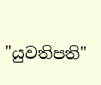"යුවතිපති"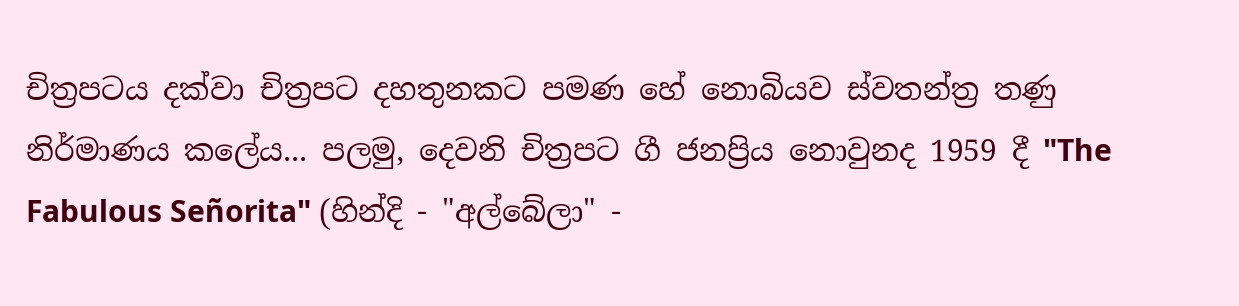චිත්‍රපටය දක්වා චිත්‍රපට දහතුනකට පමණ හේ නොබියව ස්වතන්ත්‍ර තණු නිර්මාණය කලේය... පලමු, දෙවනි චිත්‍රපට ගී ජනප්‍රිය නොවුනද 1959 දී "The Fabulous Señorita" (හින්දි - "අල්බේලා" -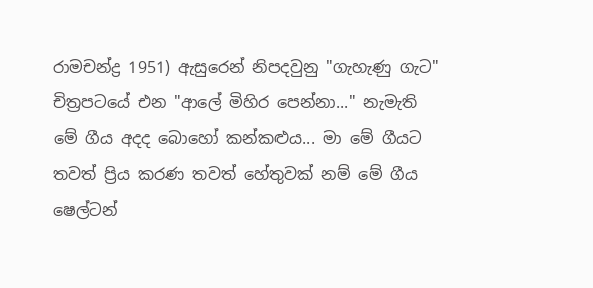රාමචන්ද්‍ර 1951) ඇසුරෙන් නිපදවුනු "ගැහැණු ගැට" චිත්‍රපටයේ එන "ආලේ මිහිර පෙන්නා..." නැමැති මේ ගීය අදද බොහෝ කන්කළුය... මා මේ ගීයට තවත් ප්‍රිය කරණ තවත් හේතුවක් නම් මේ ගීය ෂෙල්ටන්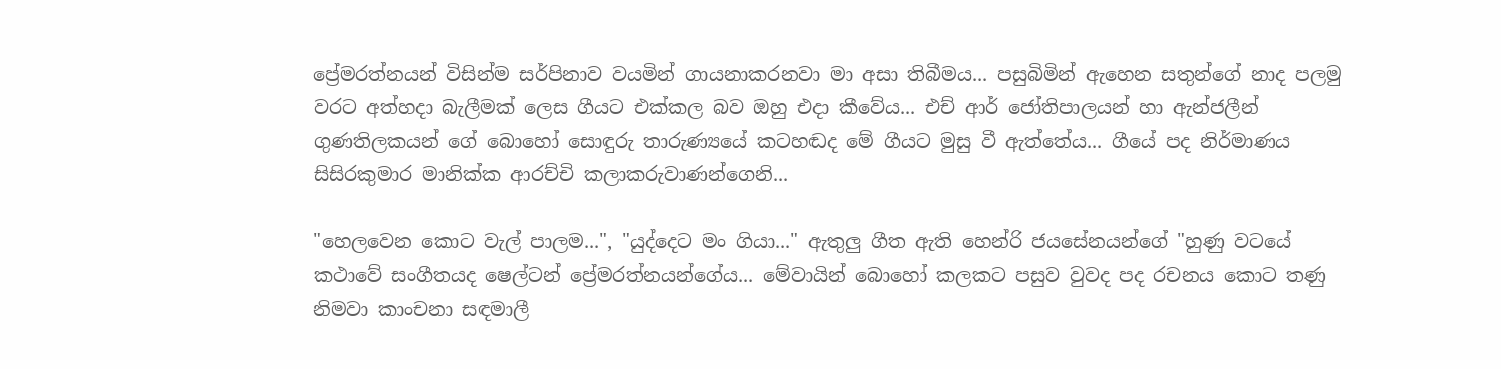ප්‍රේමරත්නයන් විසින්ම සර්පිනාව වයමින් ගායනාකරනවා මා අසා තිබීමය... පසුබිමින් ඇහෙන සතුන්ගේ නාද පලමු වරට අත්හදා බැලීමක් ලෙස ගීයට එක්කල බව ඔහු එදා කීවේය... එච් ආර් ජෝතිපාලයන් හා ඇන්ජලීන් ගුණතිලකයන් ගේ බොහෝ සොඳුරු තාරුණ්‍යයේ කටහඬද මේ ගීයට මුසු වී ඇත්තේය... ගීයේ පද නිර්මාණය සිසිරකුමාර මානික්ක ආරච්චි කලාකරුවාණන්ගෙනි...

"හෙලවෙන කොට වැල් පාලම...", "යුද්දෙට මං ගියා..." ඇතුලු ගීත ඇති හෙන්රි ජයසේනයන්ගේ "හුණු වටයේ කථාවේ සංගීතයද ෂෙල්ටන් ප්‍රේමරත්නයන්ගේය... මේවායින් බොහෝ කලකට පසුව වුවද පද රචනය කොට තණු නිමවා කාංචනා සඳමාලී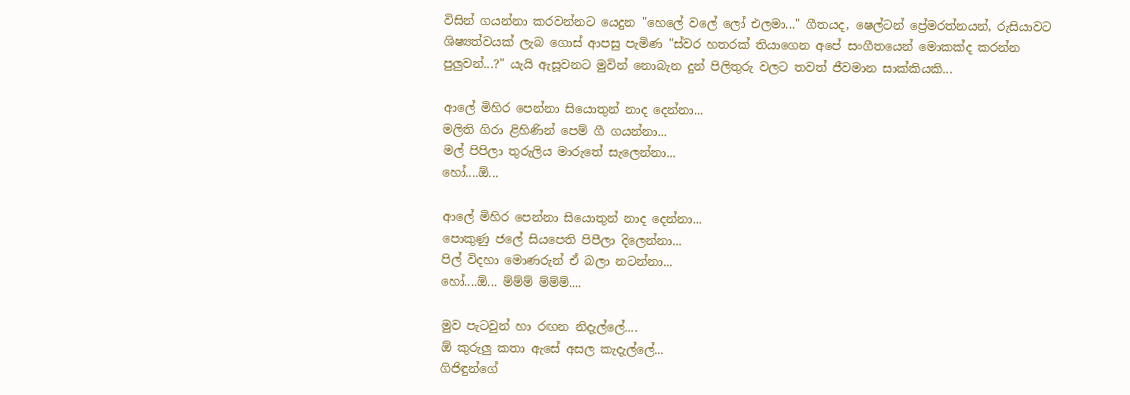විසින් ගයන්නා කරවන්නට යෙදුන "හෙලේ වලේ ලෝ එලමා..." ගීතයද, ෂෙල්ටන් ප්‍රේමරත්නයන්, රුසියාවට ශිෂ්‍යත්වයක් ලැබ ගොස් ආපසු පැමිණ "ස්වර හතරක් තියාගෙන අපේ සංගීතයෙන් මොකක්ද කරන්න පුලුවන්...?" යැයි ඇසූවනට මුවින් නොබැන දුන් පිලිතුරු වලට තවත් ජීවමාන සාක්කියකි...

ආලේ මිහිර පෙන්නා සියොතුන් නාද දෙන්නා...
මලිති ගිරා ළිහිණින් පෙම් ගී ගයන්නා...
මල් පිපිලා තුරුලිය මාරුතේ සැලෙන්නා...
හෝ....ඕ...

ආලේ මිහිර පෙන්නා සියොතුන් නාද දෙන්නා...
පොකුණු ජලේ සියපෙති පිපීලා දිලෙන්නා...
පිල් විදහා මොණරුන් ඒ බලා නටන්නා...
හෝ....ඕ... ම්ම්ම් ම්ම්ම්....

මුව පැටවුන් හා රඟන නිදැල්ලේ....
ඕ කුරුලු කතා ඇසේ අසල කැදැල්ලේ...
ගිජිඳුන්ගේ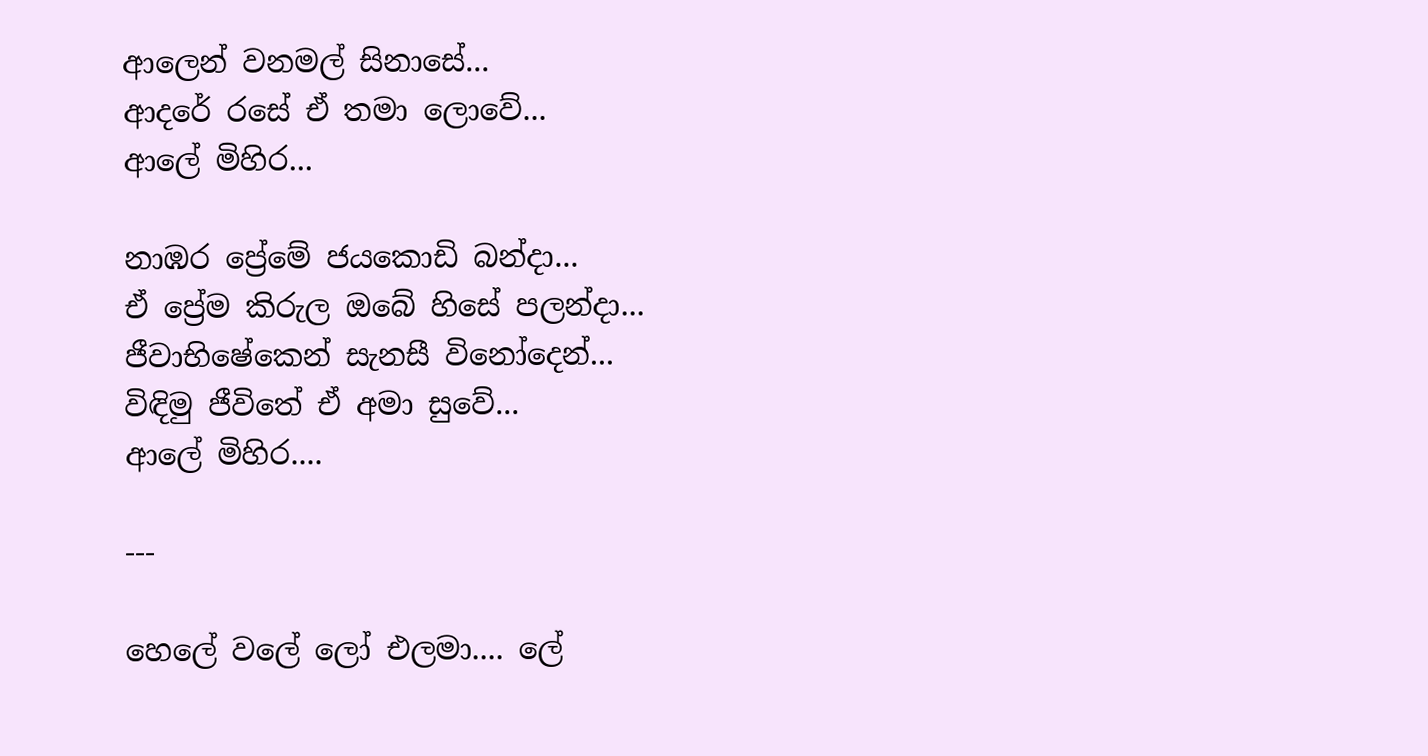ආලෙන් වනමල් සිනාසේ...
ආදරේ රසේ ඒ තමා ලොවේ...
ආලේ මිහිර...

නාඹර ප්‍රේමේ ජයකොඩි බන්දා...
ඒ ප්‍රේම කිරුල ඔබේ හිසේ පලන්දා...
ජීවාභිෂේකෙන් සැනසී විනෝදෙන්...
විඳිමු ජීවිතේ ඒ අමා සුවේ...
ආලේ මිහිර....

---

හෙලේ වලේ ලෝ එලමා.... ලේ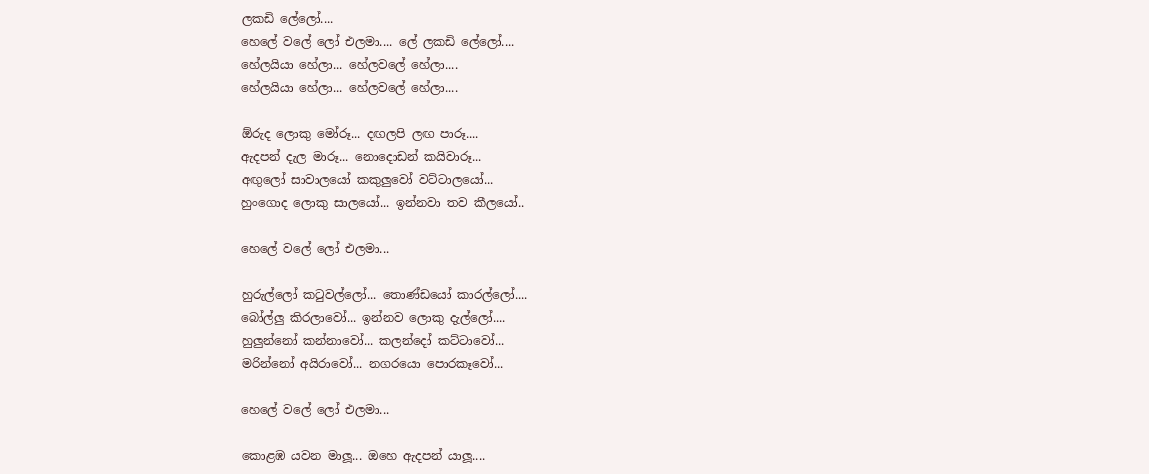ලකඩි ලේලෝ....
හෙලේ වලේ ලෝ එලමා.... ලේ ලකඩි ලේලෝ....
හේලයියා හේලා... හේලවලේ හේලා....
හේලයියා හේලා... හේලවලේ හේලා....

ඕරුද ලොකු මෝරූ... දඟලපි ලඟ පාරූ....
ඇදපන් දැල මාරූ... නොදොඩන් කයිවාරූ...
අඟුලෝ සාවාලයෝ කකුලුවෝ වට්ටාලයෝ...
හුංගොද ලොකු සාලයෝ... ඉන්නවා තව කීලයෝ..

හෙලේ වලේ ලෝ එලමා...

හුරුල්ලෝ ක‍ටුවල්ලෝ... තොණ්ඩයෝ කාරල්ලෝ....
බෝල්ලු කිරලාවෝ... ඉන්නව ලොකු දැල්ලෝ....
හුලුන්නෝ කන්නාවෝ... කලන්දෝ කට්ටාවෝ...
මරින්නෝ අයිරාවෝ... නගරයො පොරකෑවෝ...

හෙලේ වලේ ලෝ එලමා...

කොළඹ යවන මාලූ... ඔහෙ ඇදපන් යාලූ....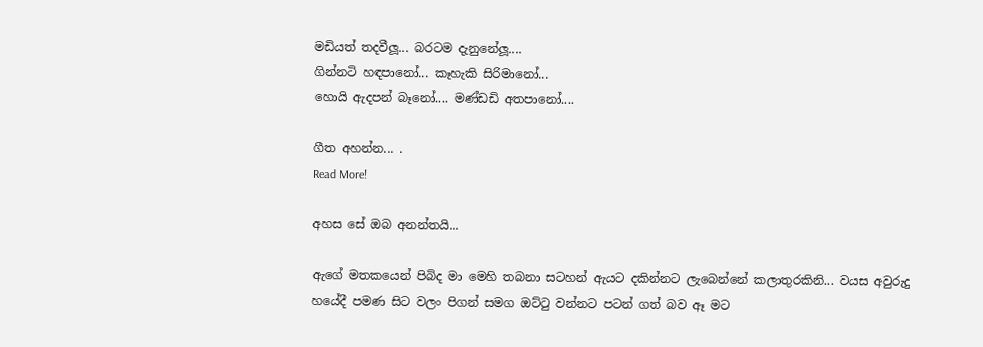මඩියත් තදවීලූ... බරටම දැනුනේලූ....
ගින්නටි හඳපානෝ... කෑහැකි සිරිමානෝ...
හොයි ඇදපන් බෑනෝ.... මණ්ඩඩි අතපානෝ....

ගීත අහන්න... .
Read More!

අහස සේ ඔබ අනන්තයි...

ඇගේ මතකයෙන් පිබිද මා මෙහි තබනා සටහන් ඇයට දකින්නට ලැබෙන්නේ කලාතුරකිනි... වයස අවුරුදු හයේදී පමණ සිට වලං පිගන් සමග ඔට්‍ටු වන්නට පටන් ගත් බව ඈ මට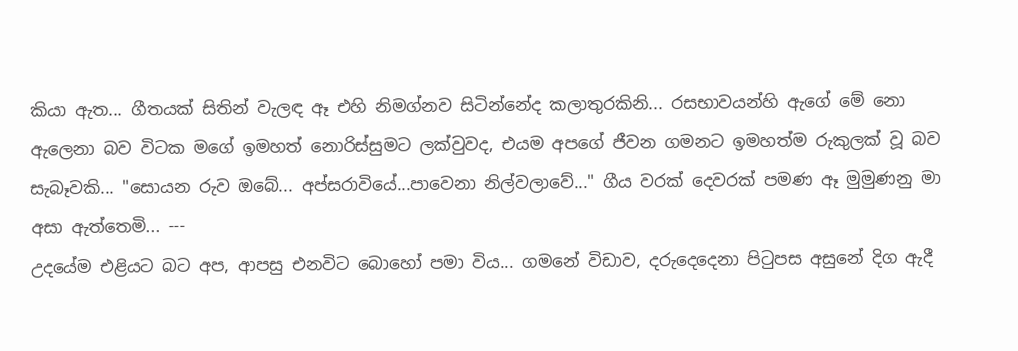කියා ඇත... ගීතයක් සිතින් වැලඳ ඈ එහි නිමග්නව සිටින්නේද කලාතුරකිනි... රසභාවයන්හි ඇගේ මේ නො ඇලෙනා බව විටක මගේ ඉමහත් නොරිස්සුමට ලක්වුවද, එයම අපගේ ජීවන ගමනට ඉමහත්ම රුකුලක් වූ බව සැබෑවකි... "සොයන රුව ඔබේ... අප්සරාවියේ...පාවෙනා නිල්වලාවේ..." ගීය වරක් දෙවරක් පමණ ඈ මුමුණනු මා අසා ඇත්තෙමි... ---
උදයේම එළියට බට අප, ආපසු එනවිට බොහෝ පමා විය... ගමනේ විඩාව, දරුදෙදෙනා පි‍ටුපස අසුනේ දිග ඇදී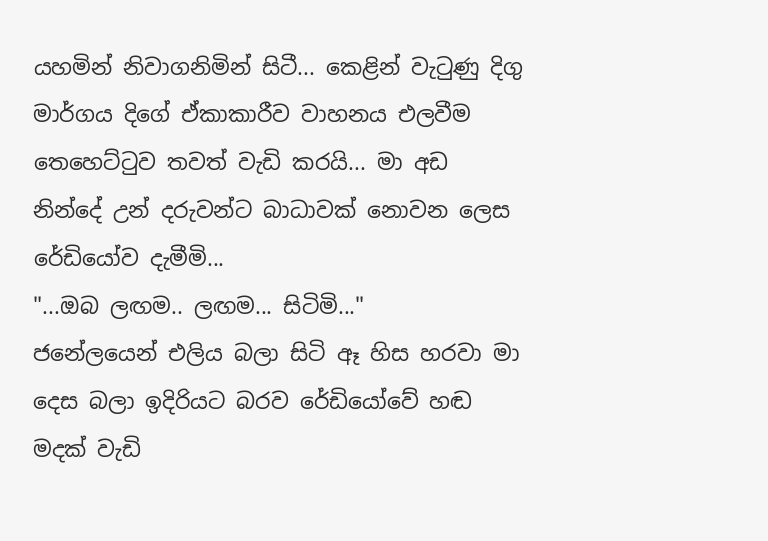යහමින් නිවාගනිමින් සිටී... කෙළින් වැ‍ටුණු දිගු මාර්ගය දිගේ ඒකාකාරීව වාහනය එලවීම තෙහෙට්‍ටුව තවත් වැඩි කරයි... මා අඩ නින්දේ උන් දරුවන්ට බාධාවක් නොවන ලෙස රේඩියෝව දැමීමි...
"...ඔබ ලඟම.. ලඟම... සිටිමි..."
ජනේලයෙන් එලිය බලා සිටි ඈ හිස හරවා මා දෙස බලා ඉදිරියට බරව රේඩියෝවේ හඬ මදක් වැඩි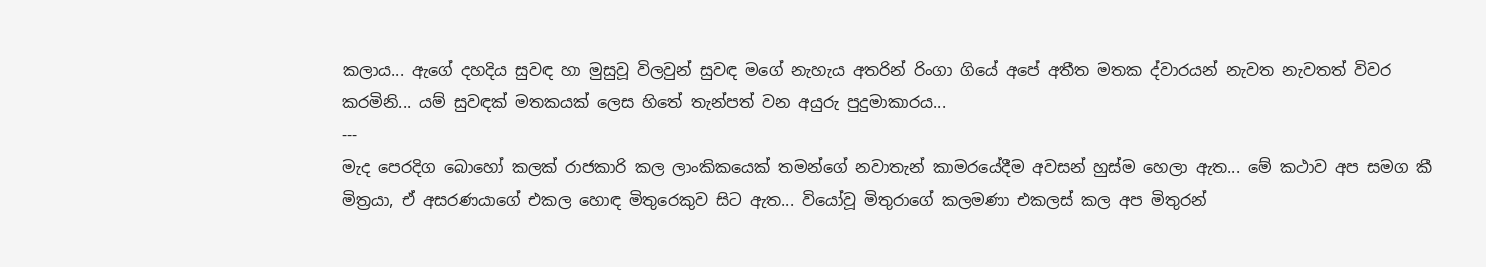කලාය... ඇගේ දහදිය සුවඳ හා මුසුවූ විලවුන් සුවඳ මගේ නැහැය අතරින් රිංගා ගියේ අපේ අතීත මතක ද්වාරයන් නැවත නැවතත් විවර කරමිනි... යම් සුවඳක් මතකයක් ලෙස හිතේ තැන්පත් වන අයුරු පුදුමාකාරය...
---
මැද පෙරදිග බොහෝ කලක් රාජකාරි කල ලාංකිකයෙක් තමන්ගේ නවාතැන් කාමරයේදීම අවසන් හුස්ම හෙලා ඇත... මේ කථාව අප සමග කී මිත්‍රයා, ඒ අසරණයාගේ එකල හොඳ මිතුරෙකුව සිට ඇත... වියෝවූ මිතුරාගේ කලමණා එකලස් කල අප මිතුරන්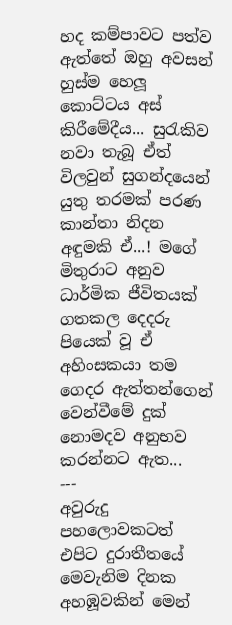හද කම්පාවට පත්ව ඇත්තේ ඔහු අවසන් හුස්ම හෙලූ කොට්ටය අස් කිරීමේදීය... සු‍රැකිව නවා තැබූ ඒත් විලවුන් සුගන්දයෙන් යුතු තරමක් පරණ කාන්තා නිදන අඳුමකි ඒ...! මගේ මිතුරාට අනුව ධාර්මික ජීවිතයක් ගතකල දෙදරු පියෙක් වූ ඒ අහිංසකයා තම ගෙදර ඇත්තන්ගෙන් වෙන්වීමේ දුක් නොමදව අනුභව කරන්නට ඇත...
---
අවුරුදු පහලොවකටත් එපිට දුරාතීතයේ මෙවැනිම දිනක අහඹූවකින් මෙන්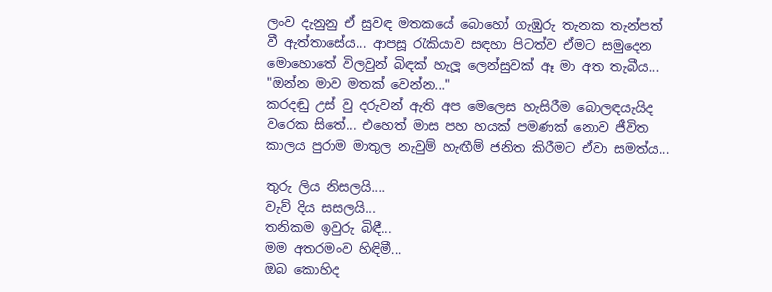ලංව දැනුනු ඒ සුවඳ මතකයේ බොහෝ ගැඹුරු තැනක තැන්පත් වී ඇත්තාසේය... ආපසූ ‍රැකියාව සඳහා පිටත්ව ඒමට සමුදෙන මොහොතේ විලවුන් බිඳක් හැලූ ලෙන්සුවක් ඈ මා අත තැබීය...
"ඔන්න මාව මතක් වෙන්න..."
කරදඬු උස් වු දරුවන් ඇති අප මෙලෙස හැසිරීම බොලඳයැයිද වරෙක සිතේ... එහෙත් මාස පහ හයක් පමණක් නොව ජීවිත කාලය පුරාම මාතුල නැවුම් හැඟීම් ජනිත කිරීමට ඒවා සමත්ය...

තුරු ලිය නිසලයි....
වැව් දිය සසලයි...
තනිකම ඉවුරු බිඳී...
මම අතරමංව හිඳිමී...
ඔබ කොහිද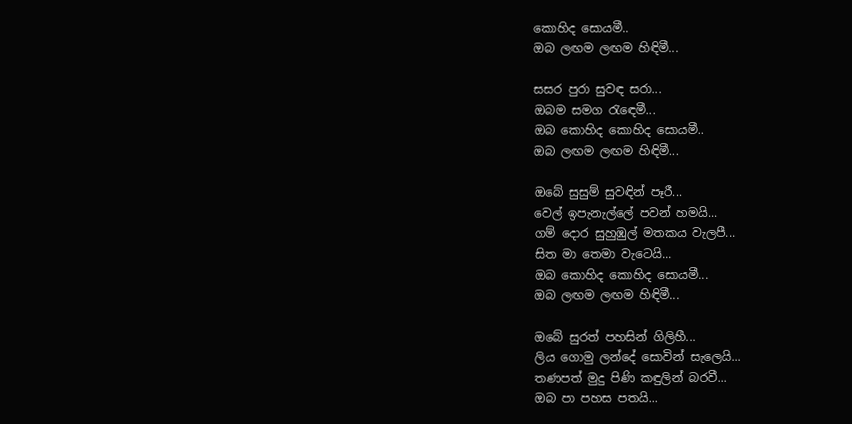කොහිද සොයමී..
ඔබ ලඟම ලඟම හිඳිමී...

සසර පුරා සුවඳ සරා...
ඔබම සමග ‍රැ‍ඳෙමී...
ඔබ කොහිද කොහිද සොයමී..
ඔබ ලඟම ලඟම හිඳිමී...

ඔබේ සුසුම් සුවඳින් පෑරී...
වෙල් ඉපැනැල්ලේ පවන් හමයි...
ගම් දොර සුහුඹුල් මතකය වැලපී...
සිත මා තෙමා වැටෙයි...
ඔබ කොහිද කොහිද සොයමී...
ඔබ ලඟම ලඟම හිඳිමී...

ඔබේ සුරත් පහසින් ගිලිහී...
ලිය ගොමු ලන්දේ සොවින් සැලෙයි...
තණපත් මුදු පිණි කඳුලින් බරවී...
ඔබ පා පහස පතයි...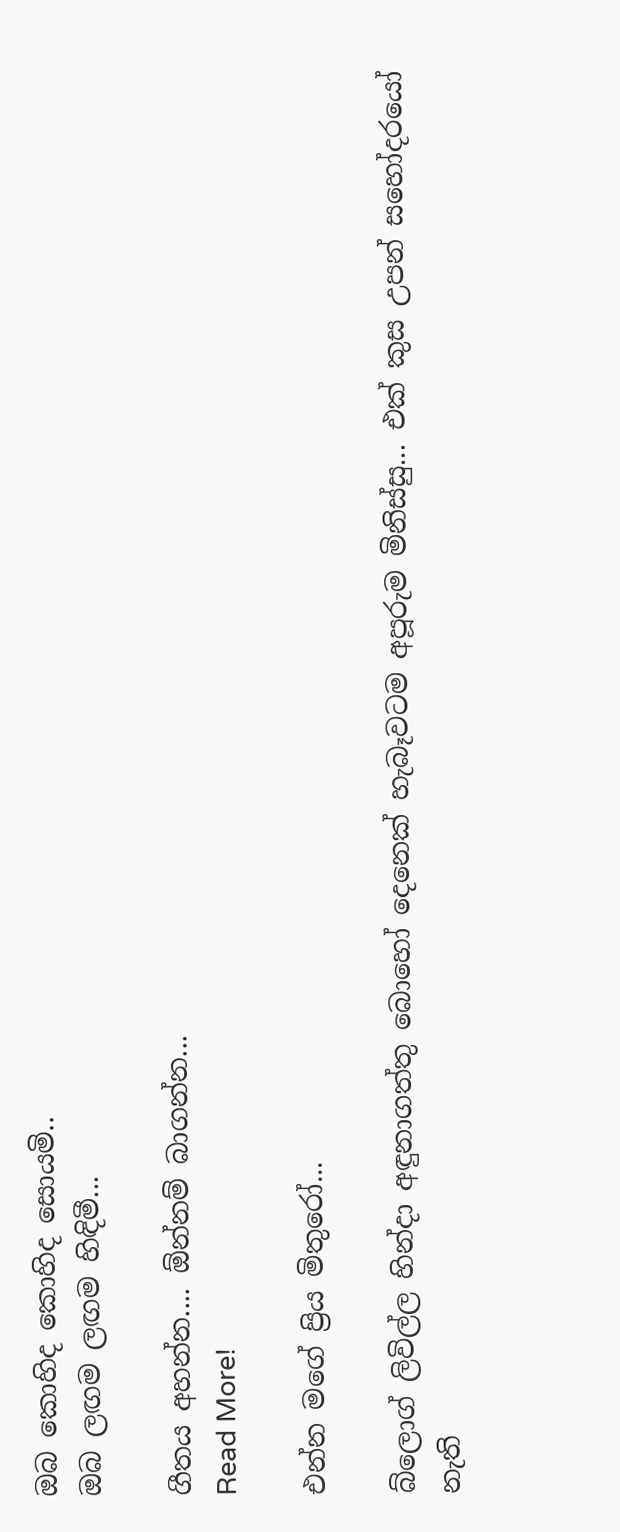ඔබ කොහිද කොහිද සොයමි..
ඔබ ලඟම ලඟම හිඳිමී...

ගීතය අහන්න.... ඕන්නම් බාගන්න...
Read More!

එන්න මගේ ප්‍රිය මිතුරෝ...

බ්ලොග් ලිවිල්ල හින්දා අඳුනාගත්තු බොහෝ දෙනෙක් හැබෑවටම අපූරුම මිනිස්සු... එක් කුස උපන් සහෝදරයෝ නැති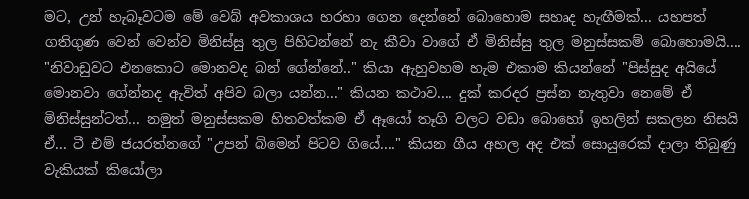මට, උන් හැබෑවටම මේ වෙබ් අවකාශය හරහා ගෙන දෙන්නේ බොහොම සහෘද හැඟීමක්... යහපත් ගතිගුණ වෙන් වෙන්ව මිනිස්සු තුල පිහිටන්නේ නැ කීවා වාගේ ඒ මිනිස්සු තුල මනුස්සකම් බොහොමයි.... "නිවාඩුවට එනකොට මොනවද බන් ගේන්නේ.." කියා ඇහුවහම හැම එකාම කියන්නේ "පිස්සුද අයියේ මොනවා ගේන්නද ඇවිත් අපිව බලා යන්න..." කියන කථාව.... දුක් කරදර ප්‍රස්න නැතුවා නෙමේ ඒ මිනිස්සුන්ටත්... නමුත් මනුස්සකම හිතවත්කම ඒ ඈයෝ තෑගි වලට වඩා බොහෝ ඉහලින් සකලන නිසයි ඒ... ටී එම් ජයරත්නගේ "උපන් බිමෙන් පිටව ගියේ...." කියන ගීය අහල අද එක් සොයුරෙක් දාලා තිබුණු වැකියක් කියෝලා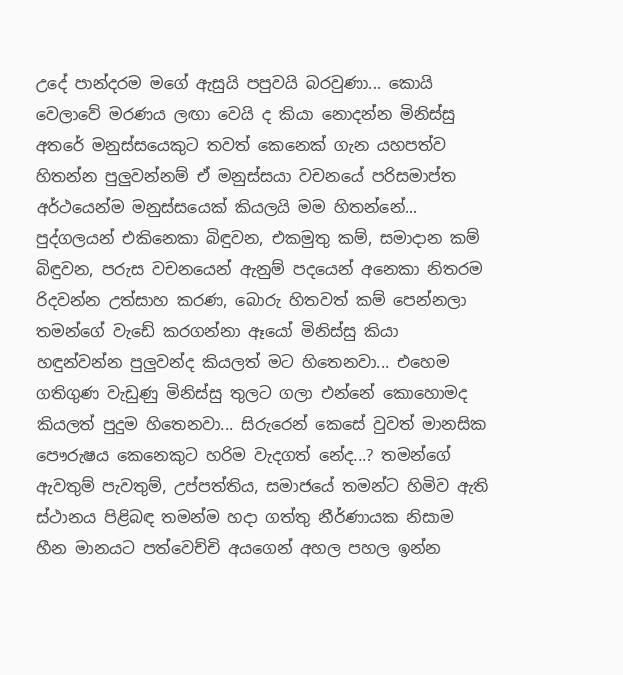උදේ පාන්දරම මගේ ඇසුයි පපුවයි බරවුණා... කොයි වෙලාවේ මරණය ලඟා වෙයි ද කියා නොදන්න මිනිස්සු අතරේ මනුස්සයෙකුට තවත් කෙනෙක් ගැන යහපත්ව හිතන්න පුලුවන්නම් ඒ මනුස්සයා වචනයේ පරිසමාප්ත අර්ථයෙන්ම මනුස්සයෙක් කියලයි මම හිතන්නේ... පුද්ගලයන් එකිනෙකා බිඳුවන, එකමුතු කම්, සමාදාන කම් බිඳුවන, පරුස වචනයෙන් ඇනුම් පදයෙන් අනෙකා නිතරම රිදවන්න උත්සාහ කරණ, බොරු හිතවත් කම් පෙන්නලා තමන්ගේ වැඩේ කරගන්නා ඈයෝ මිනිස්සු කියා හඳුන්වන්න පුලුවන්ද කියලත් මට හිතෙනවා... එහෙම ගතිගුණ වැඩුණු මිනිස්සු තුලට ගලා එන්නේ කොහොමද කියලත් පුදුම හිතෙනවා... සිරුරෙන් කෙසේ වුවත් මානසික පෞරුෂය කෙනෙකුට හරිම වැදගත් නේද...? තමන්ගේ ඇවතුම් පැවතුම්, උප්පත්තිය, සමාජයේ තමන්ට හිමිව ඇති ස්ථානය පිළිබඳ තමන්ම හදා ගත්තු නීර්ණායක නිසාම හීන මානයට පත්වෙච්චි අයගෙන් අහල පහල ඉන්න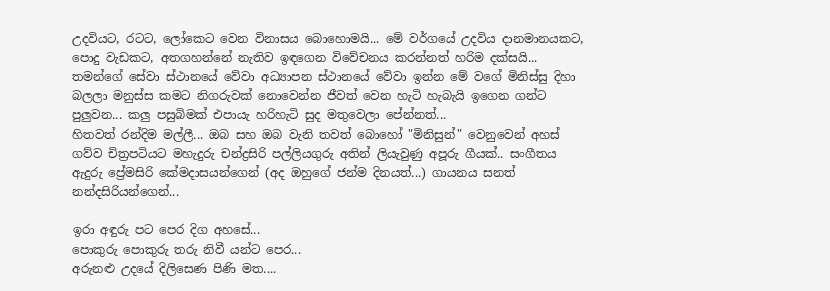උදවියට, රටට, ලෝකෙට වෙන විනාසය බොහොමයි... මේ වර්ගයේ උදවිය දානමානයකට, පොදු වැඩකට, අතගහන්නේ නැතිව ඉඳගෙන විවේචනය කරන්නත් හරිම දක්සයි... තමන්ගේ සේවා ස්ථානයේ වේවා අධ්‍යාපන ස්ථානයේ වේවා ඉන්න මේ වගේ මිනිස්සු දිහා බලලා මනුස්ස කමට නිගරුවක් නොවෙන්න ජීවත් වෙන හැටි හැබැයි ඉගෙන ගන්ට පුලුවන... කලු පසුබිමක් එපායැ හරිහැටි සුද මතුවෙලා පේන්නත්...
හිතවත් රන්දිම මල්ලී... ඔබ සහ ඔබ වැනි තවත් බොහෝ "මිනිසුන්" වෙනුවෙන් අහස් ගව්ව චිත්‍රපටියට මහැදුරු චන්ද්‍රසිරි පල්ලියගුරු අතින් ලියැවුණු අපූරු ගීයක්.. සංගීතය ඇදුරු ප්‍රේමසිරි කේමදාසයන්ගෙන් (අද ඔහුගේ ජන්ම දිනයත්...) ගායනය සනත් නන්දසිරියන්ගෙන්...

ඉරා අඳුරු පට පෙර දිග අහසේ...
පොකුරු පොකුරු තරු නිවී යන්ට පෙර...
අරුනළු උදයේ දිලිසෙණ පිණි මත....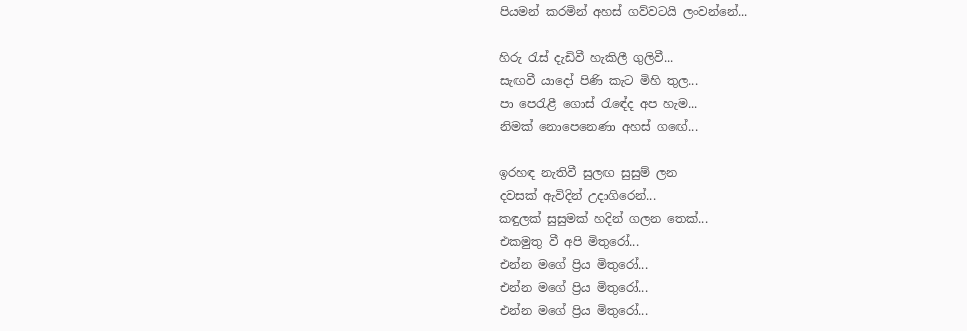පියමන් කරමින් අහස් ගව්වටයි ලංවන්නේ...

හිරු ‍රැස් දැඩිවී හැකිලී ගුලිවී...
සැඟවී යාදෝ පිණි කැට මිහි තුල...
පා පෙරැළී ගොස් ‍රැඳේද අප හැම...
නිමක් නොපෙනෙණා අහස් ග‍ඟේ...

ඉරහඳ නැතිවී සුලඟ සුසුම් ලන
දවසක් ඇවිදින් උදාගිරෙන්...
කඳුලක් සුසුමක් හදින් ගලන තෙක්...
එකමුතු වී අපි මිතුරෝ...
එන්න මගේ ප්‍රිය මිතුරෝ...
එන්න මගේ ප්‍රිය මිතුරෝ...
එන්න මගේ ප්‍රිය මිතුරෝ...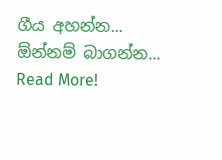ගීය අහන්න... ඕන්නම් බාගන්න...
Read More!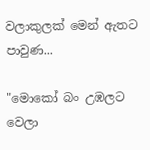වලාකුලක් මෙන් ඇතට පාවුණ...

"මොකෝ බං උඹලට වෙලා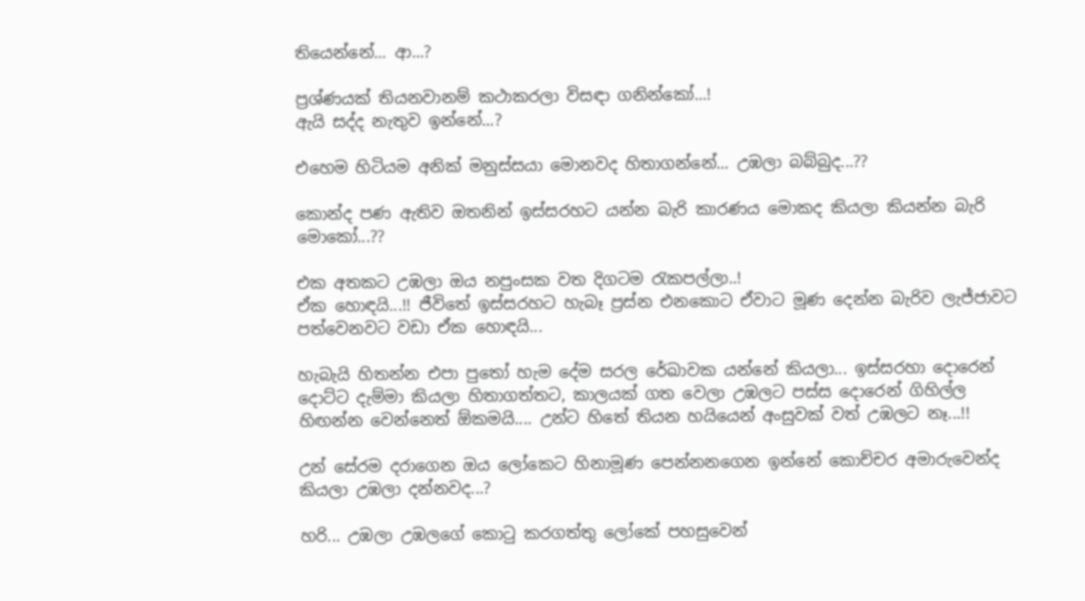තියෙන්නේ... ආ...?

ප්‍රශ්ණයක් තියනවානම් කථාකරලා විසඳා ගනින්කෝ...!
ඇයි සද්ද නැතුව ඉන්නේ...?

එහෙම හිටියම අනික් මනුස්සයා මොනවද හිතාගන්නේ... උඹලා බබ්බුද...??

කොන්ද පණ ඇතිව ඔතනින් ඉස්සරහට යන්න බැරි කාරණය මොකද කියලා කියන්න බැරි මොකෝ...??

එක අතකට උඹලා ඔය නපුංසක වත දිගටම ‍රැකපල්ලා..!
ඒක හොඳයි...!! ජීවිතේ ඉස්සරහට හැබෑ ප්‍රස්න එනකොට ඒවාට මූණ දෙන්න බැරිව ලැජ්ජාවට පත්වෙනවට වඩා ඒක හොඳයි...

හැබැයි හිතන්න එපා පු‍තෝ හැම දේම සරල රේඛාවක යන්නේ කියලා... ඉස්සරහා දොරෙන් දොට්ට දැම්මා කියලා හිතාගත්තට, කාලයක් ගත වෙලා උඹලට පස්ස දොරෙන් ගිහිල්ල හිඟන්න වෙන්නෙත් ඕකමයි.... උන්ට හිතේ තියන හයියෙන් අංසුවක් වත් උඹලට නෑ...!!

උන් සේරම දරාගෙන ඔය ලෝකෙට හිනාමූණ පෙන්නනගෙන ඉන්නේ කොච්චර අමාරුවෙන්ද කියලා උඹලා දන්නවද...?

හරි... උඹලා උඹලගේ කොටු කරගත්තු ලෝකේ පහසුවෙන්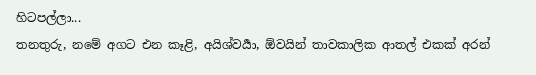හිටපල්ලා...
තනතුරු, නමේ අගට එන කෑළි, අයිශ්වර්‍යා, ඕවයින් තාවකාලික ආතල් එකක් අරන්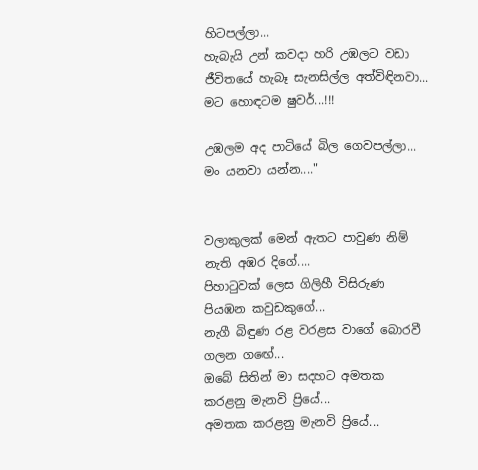හිටපල්ලා...
හැබැයි උන් කවදා හරි උඹලට වඩා ජීවිතයේ හැබෑ සැනසිල්ල අත්විඳිනවා...
මට හොඳටම ෂුවර්...!!!

උඹලම අද පාටියේ බිල ගෙවපල්ලා... මං යනවා යන්න...."


වලාකුලක් මෙන් ඇතට පාවුණ නිම් නැති අඹර දිගේ....
පිහා‍ටුවක් ලෙස ගිලිහී විසිරුණ පියඹන කවුඩකුගේ...
නැගී බිඳුණ රළ වරළස වාගේ බොරවී ගලන ග‍ඟේ...
ඔබේ සිතින් මා සදහට අමතක කරළනු මැනවි ප්‍රියේ...
අමතක කරළනු මැනවි ප්‍රියේ...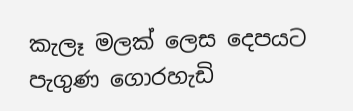කැලෑ මලක් ලෙස දෙපයට පැගුණ ගොරහැඩි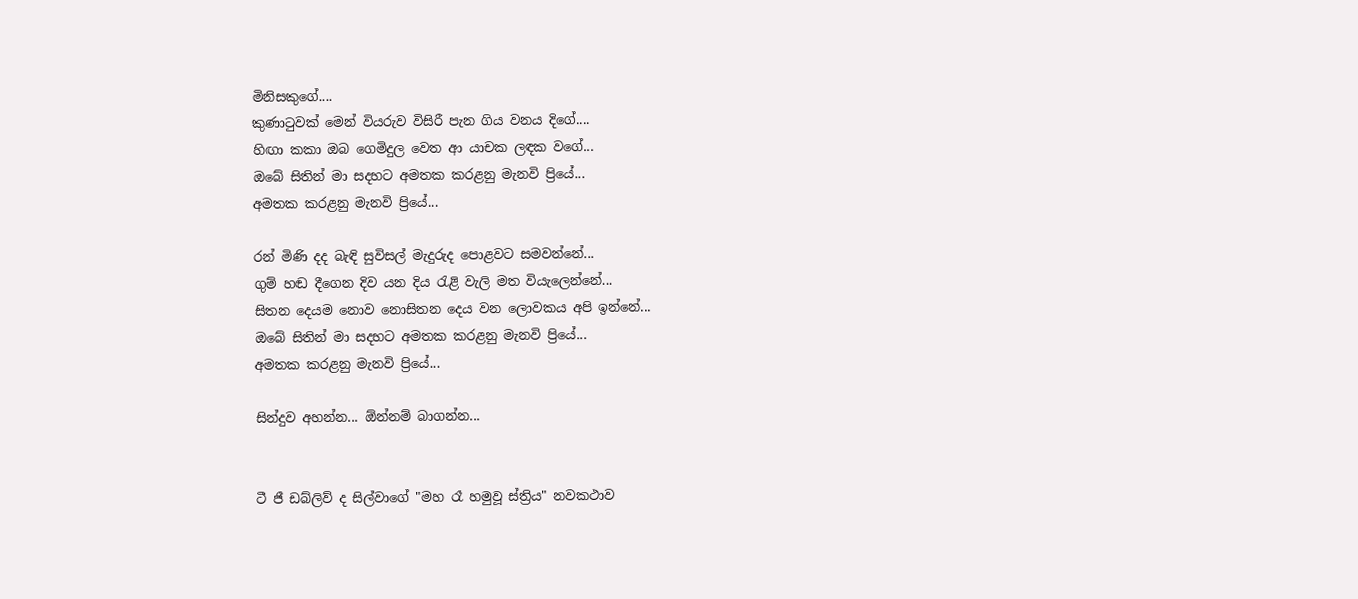මිනිසකුගේ....
කුණා‍ටුවක් මෙන් වියරුව විසිරී පැන ගිය වනය දිගේ....
හිඟා කකා ඔබ ගෙමිදුල වෙත ආ යාචක ලඳක වගේ...
ඔබේ සිතින් මා සදහට අමතක කරළනු මැනවි ප්‍රියේ...
අමතක කරළනු මැනවි ප්‍රියේ...

රන් මිණි දද බැඳි සුවිසල් මැදුරුද පොළවට සමවන්නේ...
ගුම් හඬ දීගෙන දිව යන දිය ‍රැළි වැලි මත වියැලෙන්නේ...
සිතන දෙයම නොව නොසිතන දෙය වන ලොවකය අපි ඉන්නේ...
ඔබේ සිතින් මා සදහට අමතක කරළනු මැනවි ප්‍රියේ...
අමතක කරළනු මැනවි ප්‍රියේ...

සින්දුව අහන්න... ඕන්නම් බාගන්න...


ටී ජී ඩබ්ලිව් ද සිල්වාගේ "මහ රෑ හමුවූ ස්ත්‍රිය" නවකථාව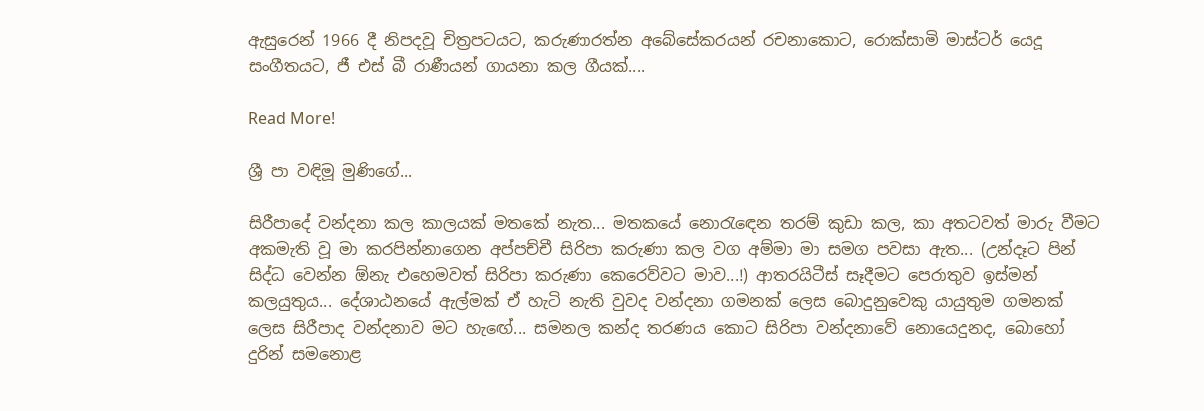ඇසුරෙන් 1966 දී නිපදවූ චිත්‍රපටයට, කරුණාරත්න අබේසේකරයන් රචනාකොට, රොක්සාමි මාස්ටර් යෙදූ සංගීතයට, ජී එස් බී රාණීයන් ගායනා කල ගීයක්....

Read More!

ශ්‍රී පා වඳිමූ මුණිගේ...

සිරීපාදේ වන්දනා කල කාලයක් මතකේ නැත... මතකයේ නො‍රැ‍ඳෙන තරම් කුඩා කල, කා අතටවත් මාරු වීමට අකමැති වූ මා කරපින්නාගෙන අප්පච්චී සිරිපා කරුණා කල වග අම්මා මා සමග පවසා ඇත... (උන්දෑට පින් සිද්ධ වෙන්න ඕනැ එහෙමවත් සිරිපා කරුණා කෙරෙව්වට මාව...!) ආතරයිටීස් සෑදීමට පෙරාතුව ඉස්මන් කලයුතුය... දේශාඨනයේ ඇල්මක් ඒ හැටි නැති වුවද වන්දනා ගමනක් ලෙස බොදුනුවෙකු යායුතුම ගමනක් ලෙස සිරීපාද වන්දනාව මට හැ‍ඟේ... සමනල කන්ද තරණය කොට සිරිපා වන්දනාවේ නොයෙදුනද, බොහෝ දුරින් සමනොළ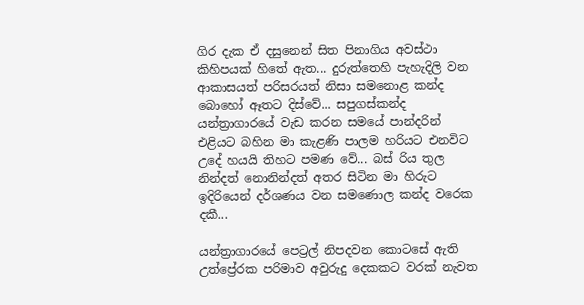ගිර දැක ඒ දසුනෙන් සිත පිනාගිය අවස්ථා කිහිපයක් හිතේ ඇත... දුරුත්තෙහි පැහැදිලි වන ආකාසයත් පරිසරයත් නිසා සමනොළ කන්ද බොහෝ ඈතට දිස්වේ... සපුගස්කන්ද යන්ත්‍රාගාරයේ වැඩ කරන සමයේ පාන්දරින් එළියට බහින මා කැළණි පාලම හරියට එනවිට උදේ හයයි තිහට පමණ වේ... බස් රිය තුල නින්දත් නොනින්දත් අතර සිටින මා හිරුට ඉදිරියෙන් දර්ශණය වන සමණොල කන්ද වරෙක දකී...

යන්ත්‍රාගාරයේ පෙට්‍රල් නිපදවන කොටසේ ඇති උත්ප්‍රේරක පරිමාව අවුරුදු දෙකකට වරක් නැවත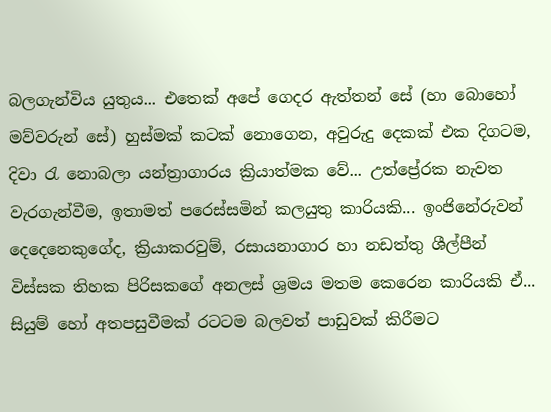බලගැන්විය යුතුය... එතෙක් අපේ ගෙදර ඇත්තන් සේ (හා බොහෝ මව්වරුන් සේ) හුස්මක් කටක් නොගෙන, අවුරුදු දෙකක් එක දිගටම, දිවා ‍රැ නොබලා යන්ත්‍රාගාරය ක්‍රියාත්මක වේ... උත්ප්‍රේරක නැවත වැරගැන්වීම, ඉතාමත් පරෙස්සමින් කලයුතු කාරියකි... ඉංජිනේරුවන් දෙදෙනෙකුගේද, ක්‍රියාකරවුම්, රසායනාගාර හා නඩත්තු ශීල්පීන් විස්සක තිහක පිරිසකගේ අනලස් ශ්‍රමය මතම කෙරෙන කාරියකි ඒ... සියුම් හෝ අතපසුවීමක් රටටම බලවත් පාඩුවක් කිරීමට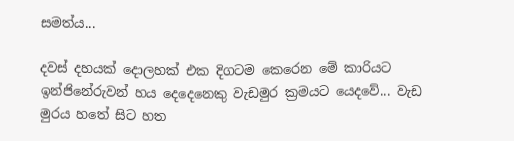සමත්ය...

දවස් දහයක් දොලහක් එක දිගටම කෙරෙන මේ කාරියට ඉන්ජිනේරුවන් හය දෙදෙනෙකු වැඩමුර ක්‍රමයට යෙදවේ... වැඩ මුරය හතේ සිට හත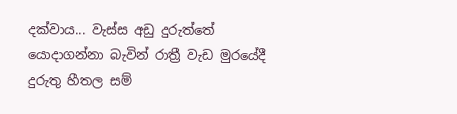දක්වාය... වැස්ස අඩු දුරුත්තේ යොදාගන්නා බැවින් රාත්‍රී වැඩ මුරයේදී දුරුතු හීතල සම්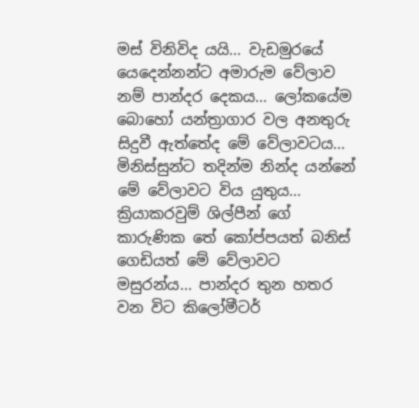මස් විනිවිද යයි... වැඩමුරයේ යෙදෙන්නන්ට අමාරුම වේලාව නම් පාන්දර දෙකය... ලෝකයේම බොහෝ යන්ත්‍රාගාර වල අනතුරු සිදුවී ඇත්තේද මේ වේලාවටය... මිනිස්සුන්ට තදින්ම නින්ද යන්නේ මේ වේලාවට විය යුතුය... ක්‍රියාකරවුම් ශිල්පීන් ගේ කාරුණික තේ කෝප්පයත් බනිස් ගෙඩියත් මේ වේලාවට මසුරන්ය... පාන්දර තුන හතර වන විට කිලෝමීටර්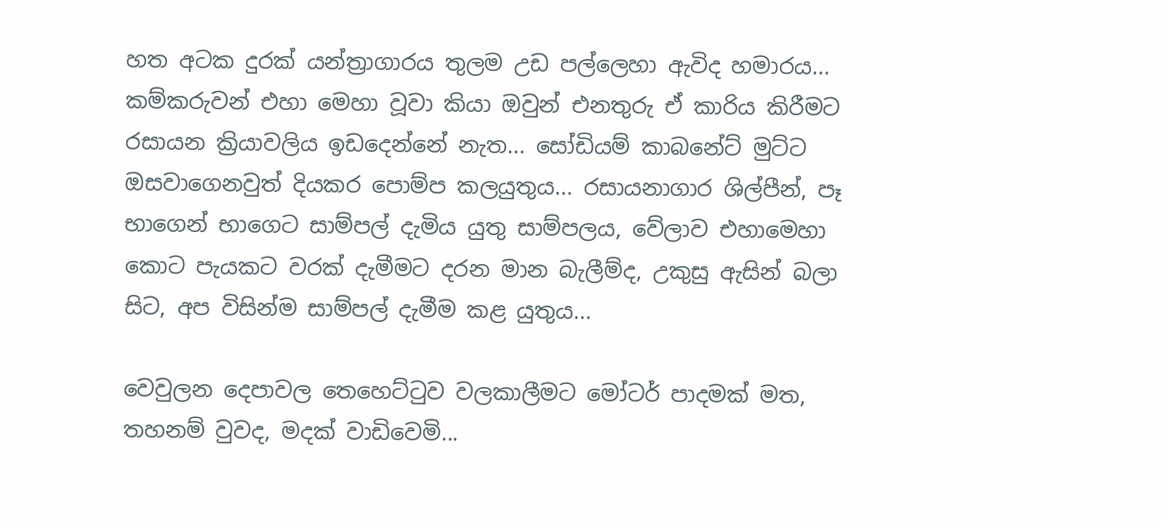හත අටක දුරක් යන්ත්‍රාගාරය තුලම උඩ පල්ලෙහා ඇවිද හමාරය... කම්කරුවන් එහා මෙහා වූවා කියා ඔවුන් එනතුරු ඒ කාරිය කිරීමට රසායන ක්‍රියාවලිය ඉඩදෙන්නේ නැත... සෝඩියම් කාබනේට් මුට්ට ඔසවාගෙනවුත් දියකර පොම්ප කලයුතුය... රසායනාගාර ශිල්පීන්, පෑ භාගෙන් භාගෙට සාම්පල් දැමිය යුතු සාම්පලය, වේලාව එහාමෙහා කොට පැයකට වරක් දැමීමට දරන මාන බැලීම්ද, උකුසු ඇසින් බලා සිට, අප විසින්ම සාම්පල් දැමීම කළ යුතුය...

වෙවුලන දෙපාවල තෙහෙට්‍ටුව වලකාලීමට මෝටර් පාදමක් මත, තහනම් වුවද, මදක් වාඩිවෙමි...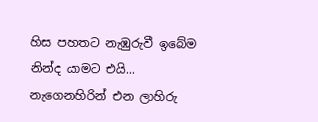හිස පහතට නැඹුරුවී ඉබේම නින්ද යාමට එයි... නැගෙනහිරින් එන ලාහිරු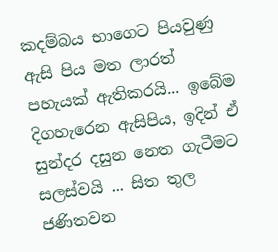කදම්බය භාගෙට පියවුණු ඇසි පිය මත ලාරත් පහැයක් ඇතිකරයි... ඉබේම දිගහැරෙන ඇසිපිය, ඉදින් ඒ සුන්දර දසුන නෙත ගැටීමට සලස්වයි ... සිත තුල ජණිතවන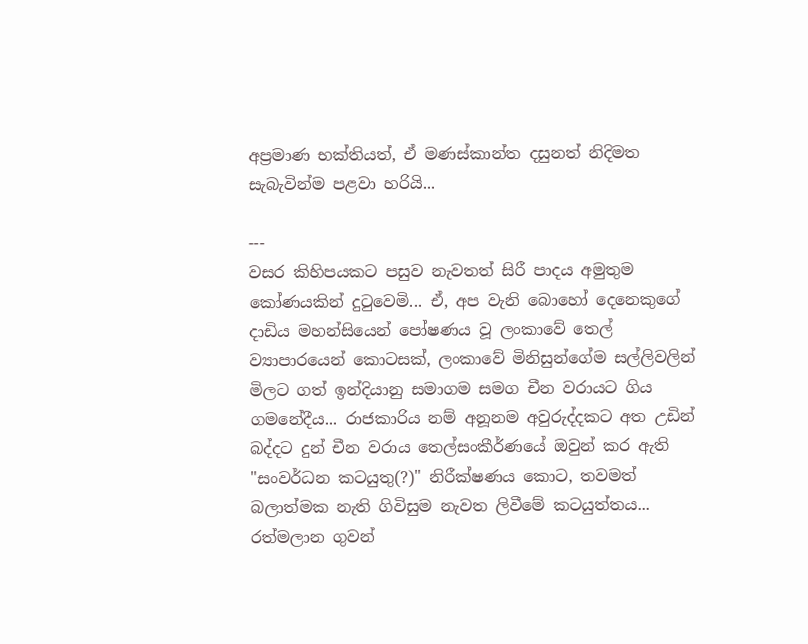අප්‍රමාණ භක්තියත්, ඒ මණස්කාන්ත දසුනත් නිදිමත සැබැවින්ම පළවා හරියි...

---
වසර කිහිපයකට පසුව නැවතත් සිරී පාදය අමුතුම කෝණයකින් දු‍ටුවෙමි... ඒ, අප වැනි බොහෝ දෙනෙකුගේ දාඩිය මහන්සියෙන් පෝෂණය වූ ලංකාවේ තෙල් ව්‍යාපාරයෙන් කොටසක්, ලංකාවේ මිනිසුන්ගේම සල්ලිවලින් මිලට ගත් ඉන්දියානු සමාගම සමග චීන වරායට ගිය ගමනේදීය... රාජකාරිය නම් අනූනම අවුරුද්දකට අත උඩින් බද්දට දුන් චීන වරාය තෙල්සංකීර්ණයේ ඔවුන් කර ඇති "සංවර්ධන කටයුතු(?)" නිරීක්ෂණය කොට, තවමත් බලාත්මක නැති ගිවිසුම නැවත ලිවීමේ කටයුත්තය... රත්මලාන ගුවන්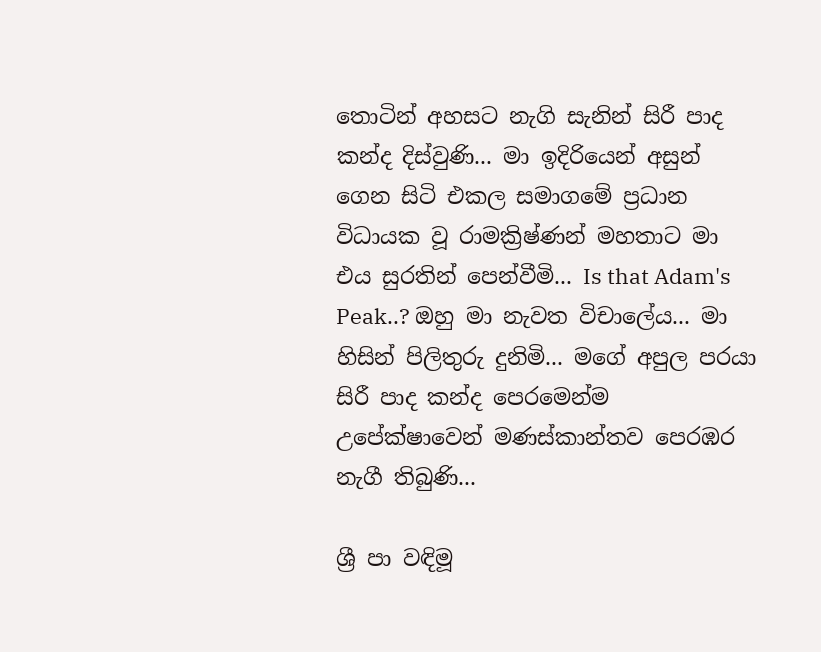තොටින් අහසට නැගි සැනින් සිරී පාද කන්ද දිස්වුණි... මා ඉදිරියෙන් අසුන් ගෙන සිටි එකල සමාගමේ ප්‍රධාන විධායක වූ රාමක්‍රිෂ්ණන් මහතාට මා එය සුරතින් පෙන්වීමි... Is that Adam's Peak..? ඔහු මා නැවත විචාලේය... මා හිසින් පිලිතුරු දුනිමි... මගේ අපුල පරයා සිරී පාද කන්ද පෙරමෙන්ම උපේක්ෂාවෙන් මණස්කාන්තව පෙරඹර නැගී තිබුණි...

ශ්‍රී පා වඳිමූ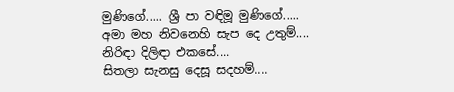මුණිගේ..... ශ්‍රී පා වඳිමූ මුණිගේ.....
අමා මහ නිවනෙහි සැප දෙ උතුම්....
නිරිඳා දිලිඳා එකසේ....
සිතලා සැනසු දෙසූ සදහම්....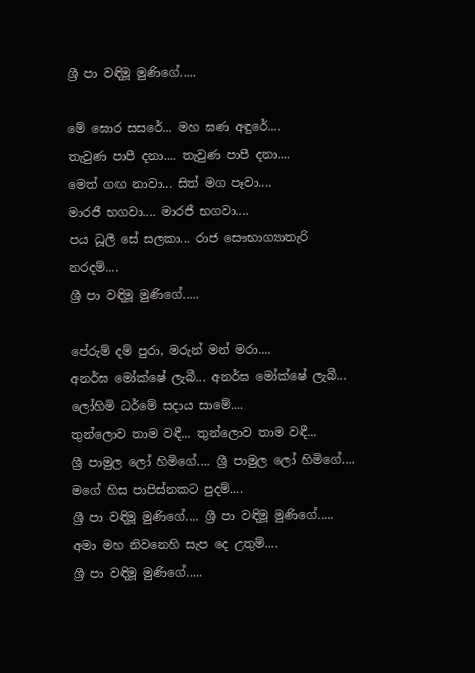ශ්‍රී පා වඳිමූ මුණිගේ.....

මේ ඝොර සසරේ... මහ ඝණ අඳුරේ....
තැවුණ පාපී දනා.... තැවුණ පාපී දනා....
මෙත් ගඟ නාවා... සිත් මග පෑවා....
මාරජී භගවා.... මාරජී භගවා....
පය ධූලී සේ සලකා... රාජ සෞභාග්‍යාතැරි නරදම්....
ශ්‍රී පා වඳිමූ මුණිගේ.....

පේරුම් දම් පුරා, මරුන් මන් මරා....
අනර්ඝ මෝක්ෂේ ලැබී... අනර්ඝ මෝක්ෂේ ලැබී...
ලෝහිමි ධර්මේ සදාය සාමේ....
තුන්ලොව තාම වඳී... තුන්ලොව තාම වඳී...
ශ්‍රී පාමුල ලෝ හිමිගේ.... ශ්‍රී පාමුල ලෝ හිමිගේ....
මගේ හිස පාපිස්නකට පුදම්....
ශ්‍රී පා වඳිමූ මුණිගේ.... ශ්‍රී පා වඳිමූ මුණිගේ.....
අමා මහ නිවනෙහි සැප දෙ උතුම්....
ශ්‍රී පා වඳිමූ මුණිගේ.....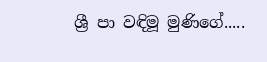ශ්‍රී පා වඳිමූ මුණිගේ.....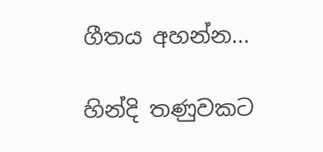ගීතය අහන්න...

හින්දි තණුවකට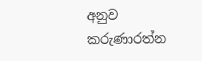අනුව කරුණාරත්න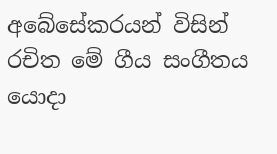අබේසේකරයන් විසින් රචිත මේ ගීය සංගීතය යොදා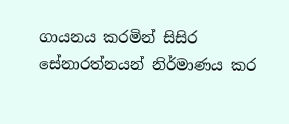ගායනය කරමින් සිසිර සේනාරත්නයන් නිර්මාණය කර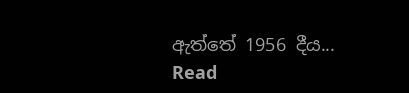ඇත්තේ 1956 දීය...
Read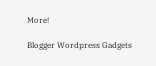More!

Blogger Wordpress Gadgets